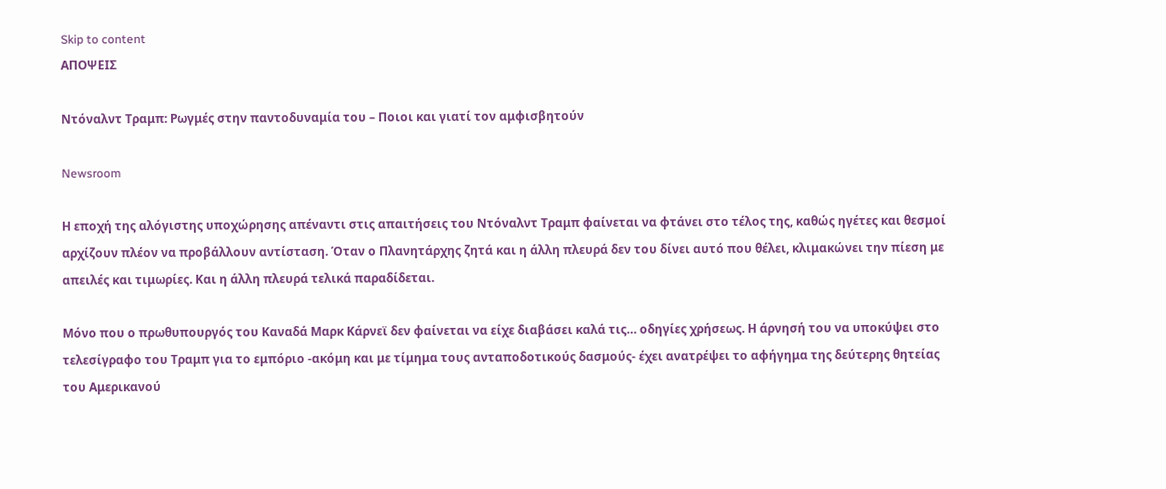Skip to content
ΑΠΟΨΕΙΣ

Ντόναλντ Τραμπ: Ρωγμές στην παντοδυναμία του – Ποιοι και γιατί τον αμφισβητούν

Newsroom

Η εποχή της αλόγιστης υποχώρησης απέναντι στις απαιτήσεις του Ντόναλντ Τραμπ φαίνεται να φτάνει στο τέλος της, καθώς ηγέτες και θεσμοί αρχίζουν πλέον να προβάλλουν αντίσταση. Όταν ο Πλανητάρχης ζητά και η άλλη πλευρά δεν του δίνει αυτό που θέλει, κλιμακώνει την πίεση με απειλές και τιμωρίες. Και η άλλη πλευρά τελικά παραδίδεται.

Μόνο που ο πρωθυπουργός του Καναδά Μαρκ Κάρνεϊ δεν φαίνεται να είχε διαβάσει καλά τις… οδηγίες χρήσεως. Η άρνησή του να υποκύψει στο τελεσίγραφο του Τραμπ για το εμπόριο -ακόμη και με τίμημα τους ανταποδοτικούς δασμούς- έχει ανατρέψει το αφήγημα της δεύτερης θητείας του Αμερικανού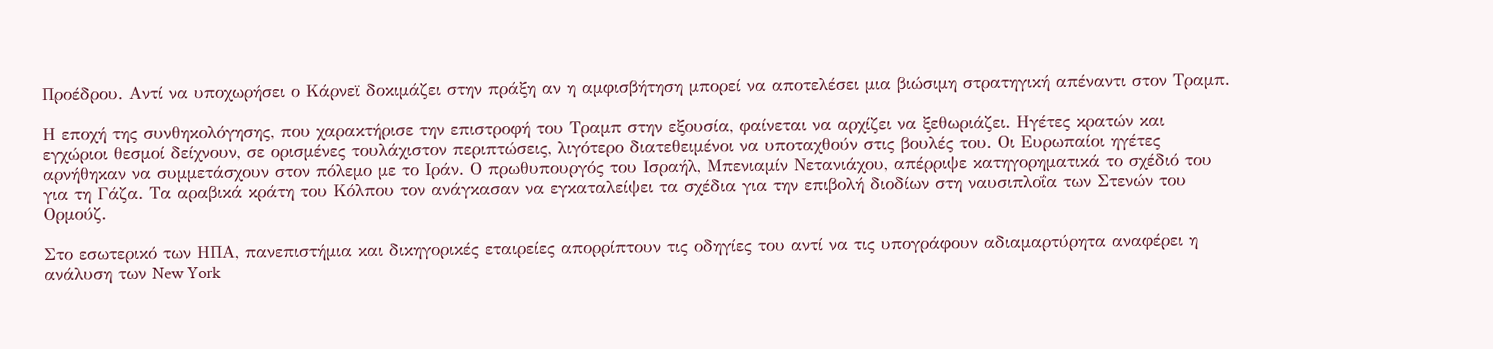Προέδρου. Αντί να υποχωρήσει ο Κάρνεϊ δοκιμάζει στην πράξη αν η αμφισβήτηση μπορεί να αποτελέσει μια βιώσιμη στρατηγική απέναντι στον Τραμπ.

Η εποχή της συνθηκολόγησης, που χαρακτήρισε την επιστροφή του Τραμπ στην εξουσία, φαίνεται να αρχίζει να ξεθωριάζει. Ηγέτες κρατών και εγχώριοι θεσμοί δείχνουν, σε ορισμένες τουλάχιστον περιπτώσεις, λιγότερο διατεθειμένοι να υποταχθούν στις βουλές του. Οι Ευρωπαίοι ηγέτες αρνήθηκαν να συμμετάσχουν στον πόλεμο με το Ιράν. Ο πρωθυπουργός του Ισραήλ, Μπενιαμίν Νετανιάχου, απέρριψε κατηγορηματικά το σχέδιό του για τη Γάζα. Τα αραβικά κράτη του Κόλπου τον ανάγκασαν να εγκαταλείψει τα σχέδια για την επιβολή διοδίων στη ναυσιπλοΐα των Στενών του Ορμούζ.

Στο εσωτερικό των ΗΠΑ, πανεπιστήμια και δικηγορικές εταιρείες απορρίπτουν τις οδηγίες του αντί να τις υπογράφουν αδιαμαρτύρητα αναφέρει η ανάλυση των New York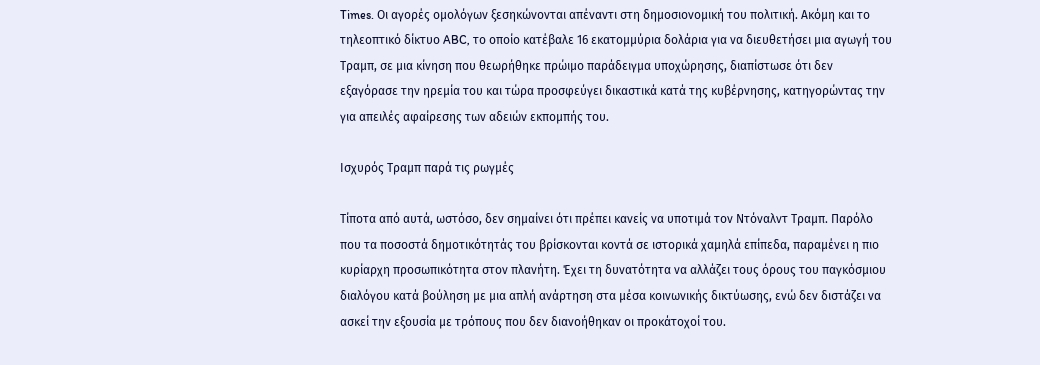Times. Οι αγορές ομολόγων ξεσηκώνονται απέναντι στη δημοσιονομική του πολιτική. Ακόμη και το τηλεοπτικό δίκτυο ABC, το οποίο κατέβαλε 16 εκατομμύρια δολάρια για να διευθετήσει μια αγωγή του Τραμπ, σε μια κίνηση που θεωρήθηκε πρώιμο παράδειγμα υποχώρησης, διαπίστωσε ότι δεν εξαγόρασε την ηρεμία του και τώρα προσφεύγει δικαστικά κατά της κυβέρνησης, κατηγορώντας την για απειλές αφαίρεσης των αδειών εκπομπής του.

Ισχυρός Τραμπ παρά τις ρωγμές

Τίποτα από αυτά, ωστόσο, δεν σημαίνει ότι πρέπει κανείς να υποτιμά τον Ντόναλντ Τραμπ. Παρόλο που τα ποσοστά δημοτικότητάς του βρίσκονται κοντά σε ιστορικά χαμηλά επίπεδα, παραμένει η πιο κυρίαρχη προσωπικότητα στον πλανήτη. Έχει τη δυνατότητα να αλλάζει τους όρους του παγκόσμιου διαλόγου κατά βούληση με μια απλή ανάρτηση στα μέσα κοινωνικής δικτύωσης, ενώ δεν διστάζει να ασκεί την εξουσία με τρόπους που δεν διανοήθηκαν οι προκάτοχοί του.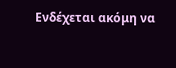Ενδέχεται ακόμη να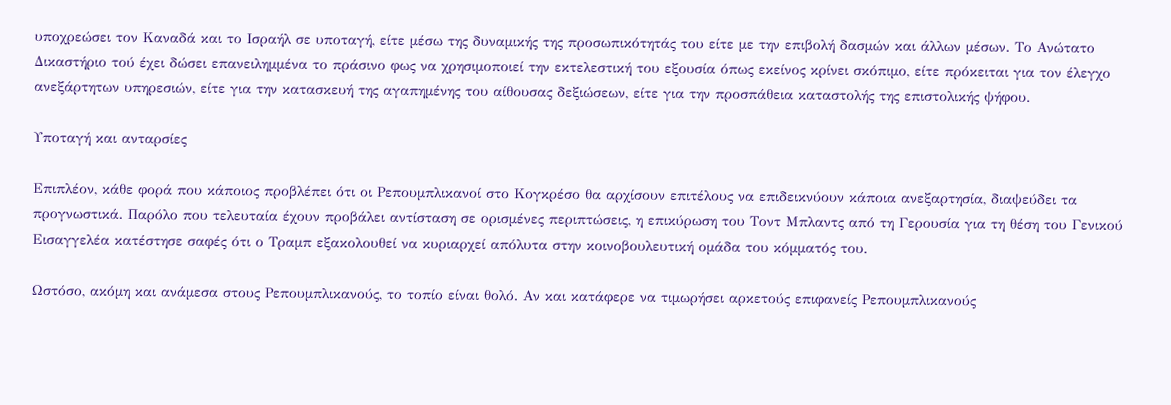υποχρεώσει τον Καναδά και το Ισραήλ σε υποταγή, είτε μέσω της δυναμικής της προσωπικότητάς του είτε με την επιβολή δασμών και άλλων μέσων. Το Ανώτατο Δικαστήριο τού έχει δώσει επανειλημμένα το πράσινο φως να χρησιμοποιεί την εκτελεστική του εξουσία όπως εκείνος κρίνει σκόπιμο, είτε πρόκειται για τον έλεγχο ανεξάρτητων υπηρεσιών, είτε για την κατασκευή της αγαπημένης του αίθουσας δεξιώσεων, είτε για την προσπάθεια καταστολής της επιστολικής ψήφου.

Υποταγή και ανταρσίες

Επιπλέον, κάθε φορά που κάποιος προβλέπει ότι οι Ρεπουμπλικανοί στο Κογκρέσο θα αρχίσουν επιτέλους να επιδεικνύουν κάποια ανεξαρτησία, διαψεύδει τα προγνωστικά. Παρόλο που τελευταία έχουν προβάλει αντίσταση σε ορισμένες περιπτώσεις, η επικύρωση του Τοντ Μπλαντς από τη Γερουσία για τη θέση του Γενικού Εισαγγελέα κατέστησε σαφές ότι ο Τραμπ εξακολουθεί να κυριαρχεί απόλυτα στην κοινοβουλευτική ομάδα του κόμματός του.

Ωστόσο, ακόμη και ανάμεσα στους Ρεπουμπλικανούς, το τοπίο είναι θολό. Αν και κατάφερε να τιμωρήσει αρκετούς επιφανείς Ρεπουμπλικανούς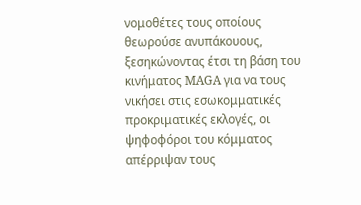νομοθέτες τους οποίους θεωρούσε ανυπάκουους, ξεσηκώνοντας έτσι τη βάση του κινήματος MAGA για να τους νικήσει στις εσωκομματικές προκριματικές εκλογές, οι ψηφοφόροι του κόμματος απέρριψαν τους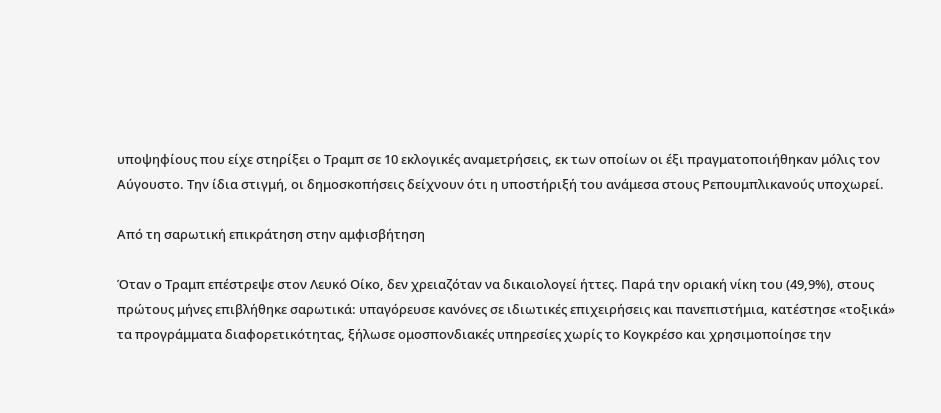υποψηφίους που είχε στηρίξει ο Τραμπ σε 10 εκλογικές αναμετρήσεις, εκ των οποίων οι έξι πραγματοποιήθηκαν μόλις τον Αύγουστο. Την ίδια στιγμή, οι δημοσκοπήσεις δείχνουν ότι η υποστήριξή του ανάμεσα στους Ρεπουμπλικανούς υποχωρεί.

Από τη σαρωτική επικράτηση στην αμφισβήτηση

Όταν ο Τραμπ επέστρεψε στον Λευκό Οίκο, δεν χρειαζόταν να δικαιολογεί ήττες. Παρά την οριακή νίκη του (49,9%), στους πρώτους μήνες επιβλήθηκε σαρωτικά: υπαγόρευσε κανόνες σε ιδιωτικές επιχειρήσεις και πανεπιστήμια, κατέστησε «τοξικά» τα προγράμματα διαφορετικότητας, ξήλωσε ομοσπονδιακές υπηρεσίες χωρίς το Κογκρέσο και χρησιμοποίησε την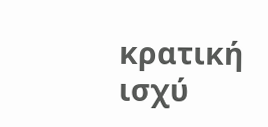κρατική ισχύ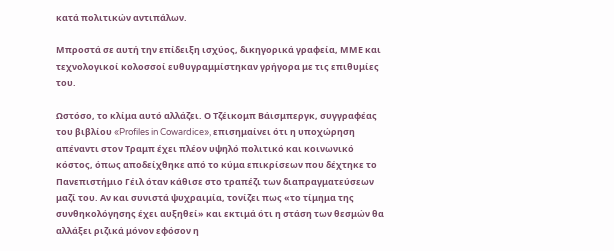κατά πολιτικών αντιπάλων.

Μπροστά σε αυτή την επίδειξη ισχύος, δικηγορικά γραφεία, ΜΜΕ και τεχνολογικοί κολοσσοί ευθυγραμμίστηκαν γρήγορα με τις επιθυμίες του.

Ωστόσο, το κλίμα αυτό αλλάζει. Ο Τζέικομπ Βάισμπεργκ, συγγραφέας του βιβλίου «Profiles in Cowardice», επισημαίνει ότι η υποχώρηση απέναντι στον Τραμπ έχει πλέον υψηλό πολιτικό και κοινωνικό κόστος, όπως αποδείχθηκε από το κύμα επικρίσεων που δέχτηκε το Πανεπιστήμιο Γέιλ όταν κάθισε στο τραπέζι των διαπραγματεύσεων μαζί του. Αν και συνιστά ψυχραιμία, τονίζει πως «το τίμημα της συνθηκολόγησης έχει αυξηθεί» και εκτιμά ότι η στάση των θεσμών θα αλλάξει ριζικά μόνον εφόσον η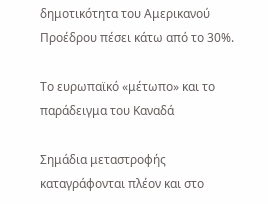δημοτικότητα του Αμερικανού Προέδρου πέσει κάτω από το 30%.

Το ευρωπαϊκό «μέτωπο» και το παράδειγμα του Καναδά

Σημάδια μεταστροφής καταγράφονται πλέον και στο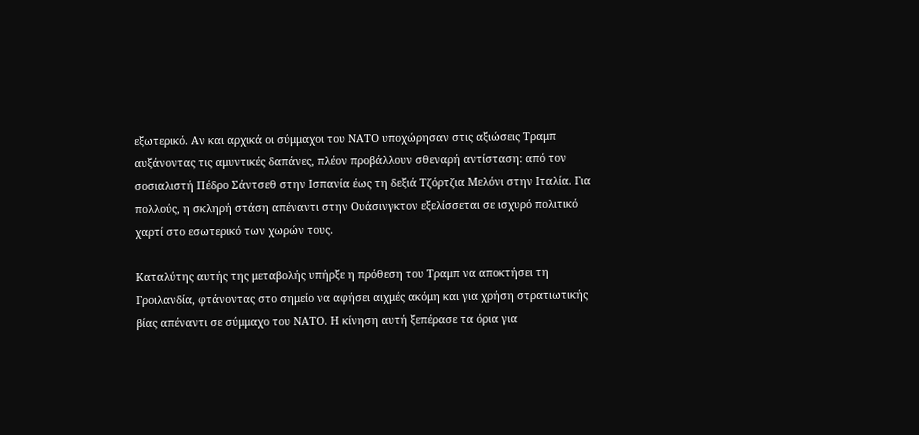εξωτερικό. Αν και αρχικά οι σύμμαχοι του ΝΑΤΟ υποχώρησαν στις αξιώσεις Τραμπ αυξάνοντας τις αμυντικές δαπάνες, πλέον προβάλλουν σθεναρή αντίσταση: από τον σοσιαλιστή Πέδρο Σάντσεθ στην Ισπανία έως τη δεξιά Τζόρτζια Μελόνι στην Ιταλία. Για πολλούς, η σκληρή στάση απέναντι στην Ουάσινγκτον εξελίσσεται σε ισχυρό πολιτικό χαρτί στο εσωτερικό των χωρών τους.

Καταλύτης αυτής της μεταβολής υπήρξε η πρόθεση του Τραμπ να αποκτήσει τη Γροιλανδία, φτάνοντας στο σημείο να αφήσει αιχμές ακόμη και για χρήση στρατιωτικής βίας απέναντι σε σύμμαχο του ΝΑΤΟ. Η κίνηση αυτή ξεπέρασε τα όρια για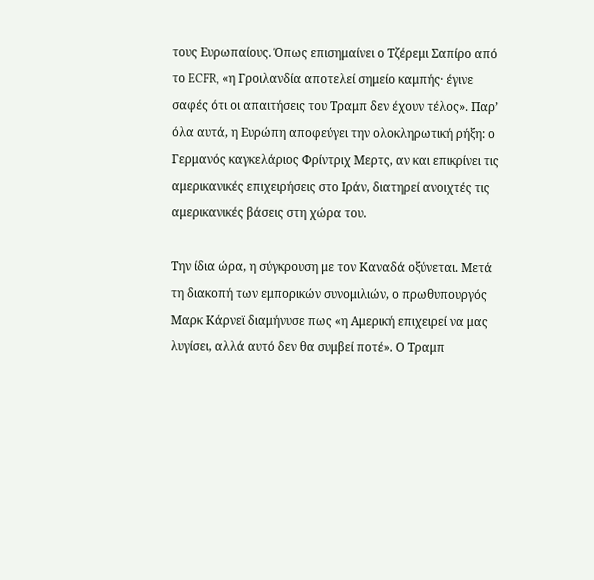τους Ευρωπαίους. Όπως επισημαίνει ο Τζέρεμι Σαπίρο από το ECFR, «η Γροιλανδία αποτελεί σημείο καμπής· έγινε σαφές ότι οι απαιτήσεις του Τραμπ δεν έχουν τέλος». Παρ’ όλα αυτά, η Ευρώπη αποφεύγει την ολοκληρωτική ρήξη: ο Γερμανός καγκελάριος Φρίντριχ Μερτς, αν και επικρίνει τις αμερικανικές επιχειρήσεις στο Ιράν, διατηρεί ανοιχτές τις αμερικανικές βάσεις στη χώρα του.

Την ίδια ώρα, η σύγκρουση με τον Καναδά οξύνεται. Μετά τη διακοπή των εμπορικών συνομιλιών, ο πρωθυπουργός Μαρκ Κάρνεϊ διαμήνυσε πως «η Αμερική επιχειρεί να μας λυγίσει, αλλά αυτό δεν θα συμβεί ποτέ». Ο Τραμπ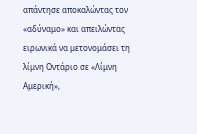απάντησε αποκαλώντας τον «αδύναμο» και απειλώντας ειρωνικά να μετονομάσει τη λίμνη Οντάριο σε «Λίμνη Αμερική»,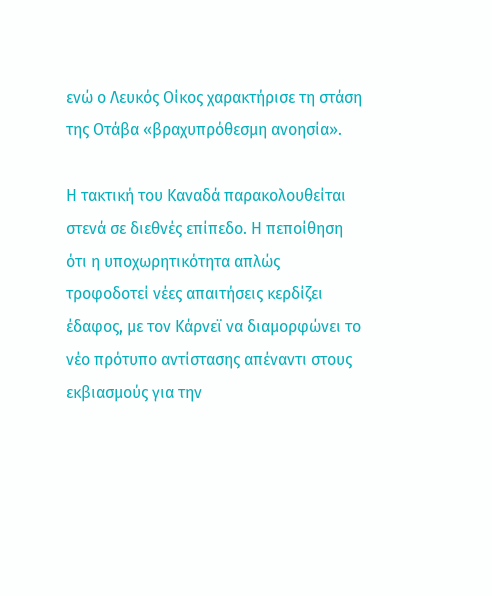ενώ ο Λευκός Οίκος χαρακτήρισε τη στάση της Οτάβα «βραχυπρόθεσμη ανοησία».

Η τακτική του Καναδά παρακολουθείται στενά σε διεθνές επίπεδο. Η πεποίθηση ότι η υποχωρητικότητα απλώς τροφοδοτεί νέες απαιτήσεις κερδίζει έδαφος, με τον Κάρνεϊ να διαμορφώνει το νέο πρότυπο αντίστασης απέναντι στους εκβιασμούς για την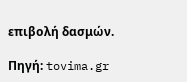επιβολή δασμών.

Πηγή: tovima.gr